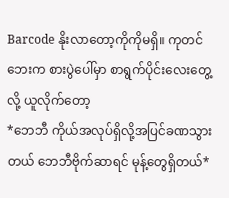Barcode နိုးလာတော့ကိုကိုမရှိ။ ကုတင်ဘေးက စားပွဲပေါ်မှာ စာရွက်ပိုင်းလေးတွေ့လို့ ယူလိုက်တော့
*ဘေဘီ ကိုယ်အလုပ်ရှိလို့အပြင်ခဏသွားတယ် ဘေဘီဗိုက်ဆာရင် မုန့်တွေရှိတယ်*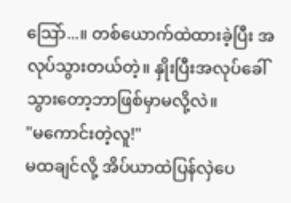သြော်...။ တစ်ယောက်ထဲထားခဲ့ပြီး အလုပ်သွားတယ်တဲ့။ နှိုးပြီးအလုပ်ခေါ်သွားတော့ဘာဖြစ်မှာမလို့လဲ။
"မကောင်းတဲ့လူ!"
မထချင်လို့ အိပ်ယာထဲပြန်လှဲပေ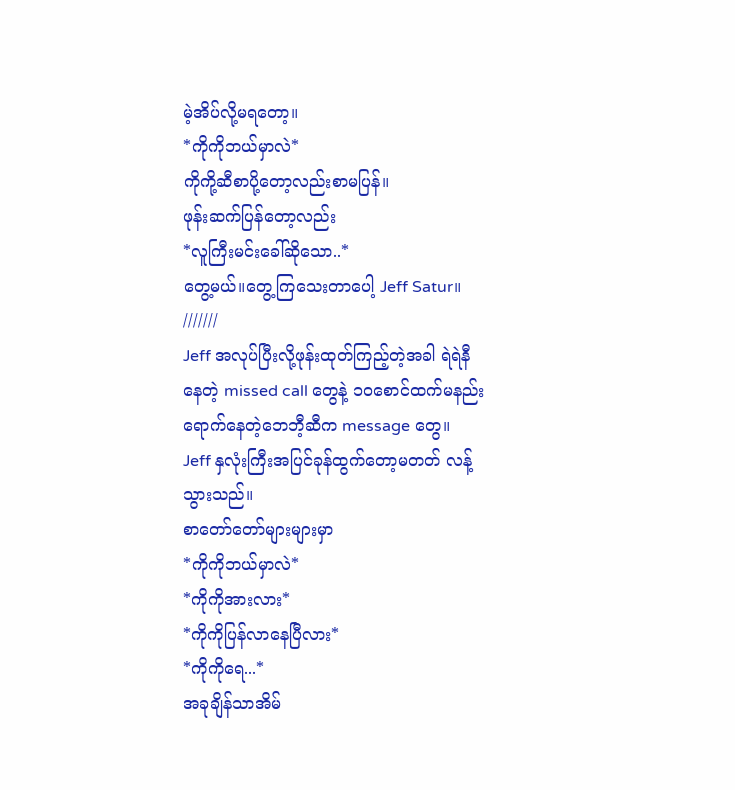မဲ့အိပ်လို့မရတော့။
*ကိုကိုဘယ်မှာလဲ*
ကိုကို့ဆီစာပို့တော့လည်းစာမပြန်။
ဖုန်းဆက်ပြန်တော့လည်း
*လူကြီးမင်းခေါ်ဆိုသော..*
တွေ့မယ်။တွေ့ကြသေးတာပေါ့ Jeff Satur။
///////
Jeff အလုပ်ပြီးလို့ဖုန်းထုတ်ကြည့်တဲ့အခါ ရဲရဲနီနေတဲ့ missed call တွေနဲ့ ၁၀စောင်ထက်မနည်းရောက်နေတဲ့ဘေဘီ့ဆီက message တွေ။
Jeff နှလုံးကြီးအပြင်ခုန်ထွက်တော့မတတ် လန့်သွားသည်။
စာတော်တော်များများမှာ
*ကိုကိုဘယ်မှာလဲ*
*ကိုကိုအားလား*
*ကိုကိုပြန်လာနေပြီလား*
*ကိုကိုရေ...*
အခုချိန်သာအိမ်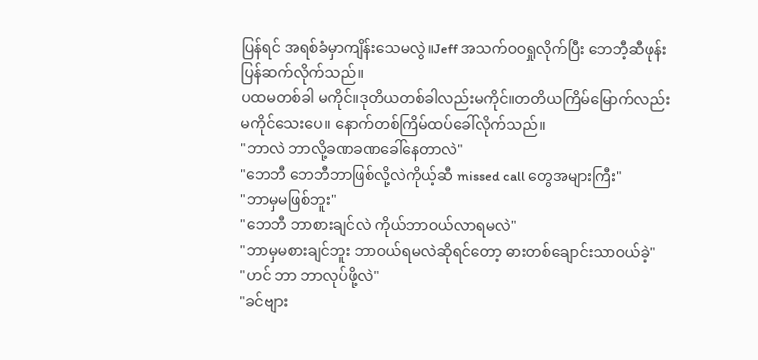ပြန်ရင် အရစ်ခံမှာကျိန်းသေမလွဲ။Jeff အသက်ဝဝရှုလိုက်ပြီး ဘေဘီ့ဆီဖုန်းပြန်ဆက်လိုက်သည်။
ပထမတစ်ခါ မကိုင်။ဒုတိယတစ်ခါလည်းမကိုင်။တတိယကြိမ်မြောက်လည်းမကိုင်သေးပေ။ နောက်တစ်ကြိမ်ထပ်ခေါ်လိုက်သည်။
"ဘာလဲ ဘာလို့ခဏခဏခေါ်နေတာလဲ"
"ဘေဘီ ဘေဘီဘာဖြစ်လို့လဲကိုယ့်ဆီ missed call တွေအများကြီး"
"ဘာမှမဖြစ်ဘူး"
"ဘေဘီ ဘာစားချင်လဲ ကိုယ်ဘာဝယ်လာရမလဲ"
"ဘာမှမစားချင်ဘူး ဘာဝယ်ရမလဲဆိုရင်တော့ ဓားတစ်ချောင်းသာဝယ်ခဲ့"
"ဟင် ဘာ ဘာလုပ်ဖို့လဲ"
"ခင်ဗျား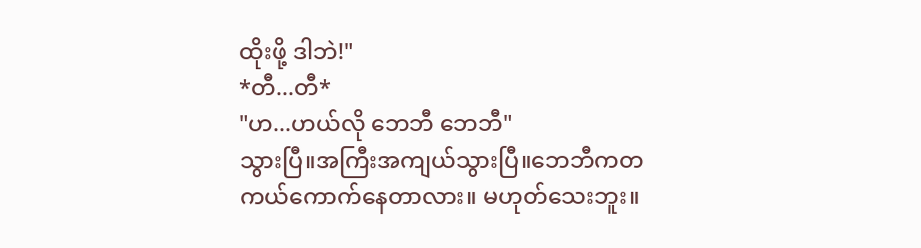ထိုးဖို့ ဒါဘဲ!"
*တီ...တီ*
"ဟ...ဟယ်လို ဘေဘီ ဘေဘီ"
သွားပြီ။အကြီးအကျယ်သွားပြီ။ဘေဘီကတကယ်ကောက်နေတာလား။ မဟုတ်သေးဘူး။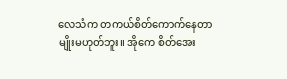လေသံက တကယ်စိတ်ကောက်နေတာမျိုးမဟုတ်ဘူး။ အိုကေ စိတ်အေး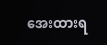အေးထားရ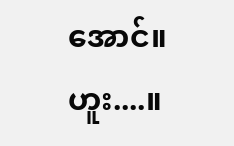အောင်။ ဟူး....။